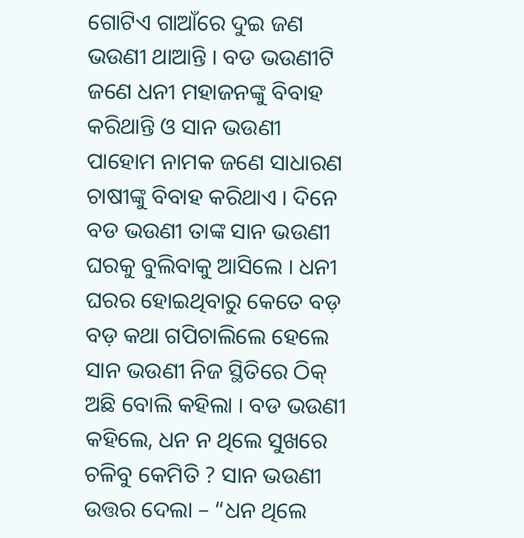ଗୋଟିଏ ଗାଆଁରେ ଦୁଇ ଜଣ ଭଉଣୀ ଥାଆନ୍ତି I ବଡ ଭଉଣୀଟି ଜଣେ ଧନୀ ମହାଜନଙ୍କୁ ବିବାହ କରିଥାନ୍ତି ଓ ସାନ ଭଉଣୀ ପାହୋମ ନାମକ ଜଣେ ସାଧାରଣ ଚାଷୀଙ୍କୁ ବିବାହ କରିଥାଏ I ଦିନେ ବଡ ଭଉଣୀ ତାଙ୍କ ସାନ ଭଉଣୀ ଘରକୁ ବୁଲିବାକୁ ଆସିଲେ I ଧନୀ ଘରର ହୋଇଥିବାରୁ କେତେ ବଡ଼ ବଡ଼ କଥା ଗପିଚାଲିଲେ ହେଲେ ସାନ ଭଉଣୀ ନିଜ ସ୍ଥିତିରେ ଠିକ୍ ଅଛି ବୋଲି କହିଲା I ବଡ ଭଉଣୀ କହିଲେ, ଧନ ନ ଥିଲେ ସୁଖରେ ଚଳିବୁ କେମିତି ? ସାନ ଭଉଣୀ ଉତ୍ତର ଦେଲା – “ଧନ ଥିଲେ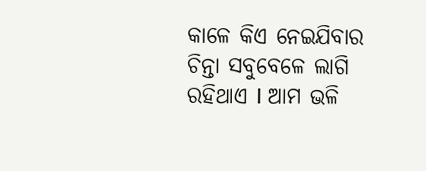କାଳେ କିଏ ନେଇଯିବାର ଚିନ୍ତା ସବୁବେଳେ ଲାଗି ରହିଥାଏ I ଆମ ଭଳି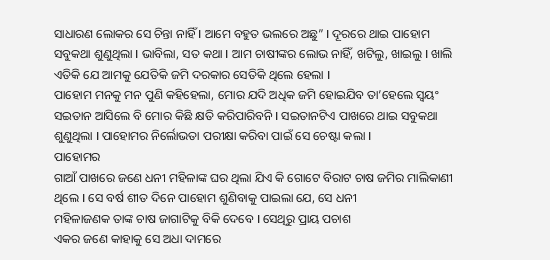ସାଧାରଣ ଲୋକର ସେ ଚିନ୍ତା ନାହିଁ I ଆମେ ବହୁତ ଭଲରେ ଅଛୁ” I ଦୂରରେ ଥାଇ ପାହୋମ ସବୁକଥା ଶୁଣୁଥିଲା I ଭାବିଲା, ସତ କଥା I ଆମ ଚାଷୀଙ୍କର ଲୋଭ ନାହିଁ, ଖଟିଲୁ, ଖାଇଲୁ I ଖାଲି ଏତିକି ଯେ ଆମକୁ ଯେତିକି ଜମି ଦରକାର ସେତିକି ଥିଲେ ହେଲା I
ପାହୋମ ମନକୁ ମନ ପୁଣି କହିହେଲା, ମୋର ଯଦି ଅଧିକ ଜମି ହୋଇଯିବ ତା’ହେଲେ ସ୍ଵୟଂ ସଇତାନ ଆସିଲେ ବି ମୋର କିଛି କ୍ଷତି କରିପାରିବନି I ସଇତାନଟିଏ ପାଖରେ ଥାଇ ସବୁକଥା ଶୁଣୁଥିଲା I ପାହୋମର ନିର୍ଲୋଭତା ପରୀକ୍ଷା କରିବା ପାଇଁ ସେ ଚେଷ୍ଟା କଲା I
ପାହୋମର
ଗାଆଁ ପାଖରେ ଜଣେ ଧନୀ ମହିଳାଙ୍କ ଘର ଥିଲା ଯିଏ କି ଗୋଟେ ବିରାଟ ଚାଷ ଜମିର ମାଲିକାଣୀ ଥିଲେ I ସେ ବର୍ଷ ଶୀତ ଦିନେ ପାହୋମ ଶୁଣିବାକୁ ପାଇଲା ଯେ, ସେ ଧନୀ
ମହିଳାଜଣକ ତାଙ୍କ ଚାଷ ଜାଗାଟିକୁ ବିକି ଦେବେ I ସେଥିରୁ ପ୍ରାୟ ପଚାଶ
ଏକର ଜଣେ କାହାକୁ ସେ ଅଧା ଦାମରେ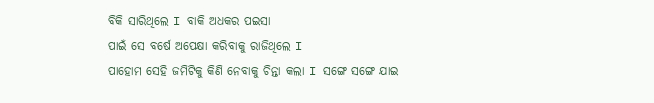ବିକି ସାରିଥିଲେ I ବାକି ଅଧକର ପଇସା
ପାଇଁ ସେ ବର୍ଷେ ଅପେକ୍ଷା କରିବାକୁ ରାଜିଥିଲେ I
ପାହୋମ ସେହି ଜମିଟିକୁ କିଣି ନେବାକୁ ଚିନ୍ତା କଲା I ସଙ୍ଗେ ସଙ୍ଗେ ଯାଇ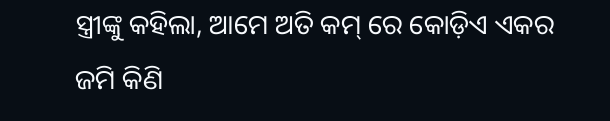ସ୍ତ୍ରୀଙ୍କୁ କହିଲା, ଆମେ ଅତି କମ୍ ରେ କୋଡ଼ିଏ ଏକର ଜମି କିଣି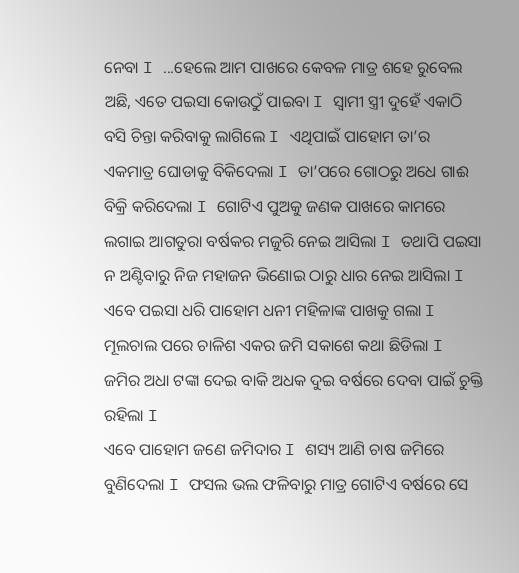ନେବା I ...ହେଲେ ଆମ ପାଖରେ କେବଳ ମାତ୍ର ଶହେ ରୁବେଲ ଅଛି, ଏତେ ପଇସା କୋଉଠୁଁ ପାଇବା I ସ୍ଵାମୀ ସ୍ତ୍ରୀ ଦୁହେଁ ଏକାଠି ବସି ଚିନ୍ତା କରିବାକୁ ଲାଗିଲେ I ଏଥିପାଇଁ ପାହୋମ ତା’ର ଏକମାତ୍ର ଘୋଡାକୁ ବିକିଦେଲା I ତା’ପରେ ଗୋଠରୁ ଅଧେ ଗାଈ ବିକ୍ରି କରିଦେଲା I ଗୋଟିଏ ପୁଅକୁ ଜଣକ ପାଖରେ କାମରେ ଲଗାଇ ଆଗତୁରା ବର୍ଷକର ମଜୁରି ନେଇ ଆସିଲା I ତଥାପି ପଇସା ନ ଅଣ୍ଟିବାରୁ ନିଜ ମହାଜନ ଭିଣୋଇ ଠାରୁ ଧାର ନେଇ ଆସିଲା I ଏବେ ପଇସା ଧରି ପାହୋମ ଧନୀ ମହିଳାଙ୍କ ପାଖକୁ ଗଲା I ମୂଲଚାଲ ପରେ ଚାଳିଶ ଏକର ଜମି ସକାଶେ କଥା ଛିଡିଲା I ଜମିର ଅଧା ଟଙ୍କା ଦେଇ ବାକି ଅଧକ ଦୁଇ ବର୍ଷରେ ଦେବା ପାଇଁ ଚୁକ୍ତି ରହିଲା I
ଏବେ ପାହୋମ ଜଣେ ଜମିଦାର I ଶସ୍ୟ ଆଣି ଚାଷ ଜମିରେ ବୁଣିଦେଲା I ଫସଲ ଭଲ ଫଳିବାରୁ ମାତ୍ର ଗୋଟିଏ ବର୍ଷରେ ସେ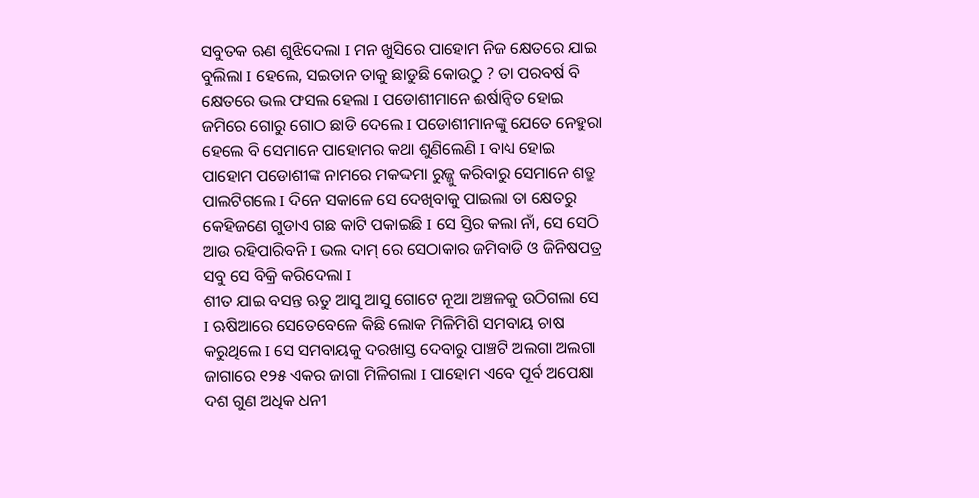ସବୁତକ ଋଣ ଶୁଝିଦେଲା I ମନ ଖୁସିରେ ପାହୋମ ନିଜ କ୍ଷେତରେ ଯାଇ ବୁଲିଲା I ହେଲେ, ସଇତାନ ତାକୁ ଛାଡୁଛି କୋଉଠୁ ? ତା ପରବର୍ଷ ବି କ୍ଷେତରେ ଭଲ ଫସଲ ହେଲା I ପଡୋଶୀମାନେ ଈର୍ଷାନ୍ଵିତ ହୋଇ ଜମିରେ ଗୋରୁ ଗୋଠ ଛାଡି ଦେଲେ I ପଡୋଶୀମାନଙ୍କୁ ଯେତେ ନେହୁରା ହେଲେ ବି ସେମାନେ ପାହୋମର କଥା ଶୁଣିଲେଣି I ବାଧ୍ୟ ହୋଇ ପାହୋମ ପଡୋଶୀଙ୍କ ନାମରେ ମକଦ୍ଦମା ରୁଜ୍ଜୁ କରିବାରୁ ସେମାନେ ଶତ୍ରୁ ପାଲଟିଗଲେ I ଦିନେ ସକାଳେ ସେ ଦେଖିବାକୁ ପାଇଲା ତା କ୍ଷେତରୁ କେହିଜଣେ ଗୁଡାଏ ଗଛ କାଟି ପକାଇଛି I ସେ ସ୍ତିର କଲା ନାଁ, ସେ ସେଠି ଆଉ ରହିପାରିବନି I ଭଲ ଦାମ୍ ରେ ସେଠାକାର ଜମିବାଡି ଓ ଜିନିଷପତ୍ର ସବୁ ସେ ବିକ୍ରି କରିଦେଲା I
ଶୀତ ଯାଇ ବସନ୍ତ ଋତୁ ଆସୁ ଆସୁ ଗୋଟେ ନୂଆ ଅଞ୍ଚଳକୁ ଉଠିଗଲା ସେ I ଋଷିଆରେ ସେତେବେଳେ କିଛି ଲୋକ ମିଳିମିଶି ସମବାୟ ଚାଷ କରୁଥିଲେ I ସେ ସମବାୟକୁ ଦରଖାସ୍ତ ଦେବାରୁ ପାଞ୍ଚଟି ଅଲଗା ଅଲଗା ଜାଗାରେ ୧୨୫ ଏକର ଜାଗା ମିଳିଗଲା I ପାହୋମ ଏବେ ପୂର୍ବ ଅପେକ୍ଷା ଦଶ ଗୁଣ ଅଧିକ ଧନୀ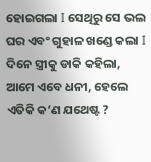ହୋଇଗଲା I ସେଥିରୁ ସେ ଭଲ ଘର ଏବଂ ଗୁହାଳ ଖଣ୍ଡେ କଲା I ଦିନେ ସ୍ତ୍ରୀକୁ ଡାକି କହିଲା, ଆମେ ଏବେ ଧନୀ, ହେଲେ ଏତିକି କ’ଣ ଯଥେଷ୍ଟ ?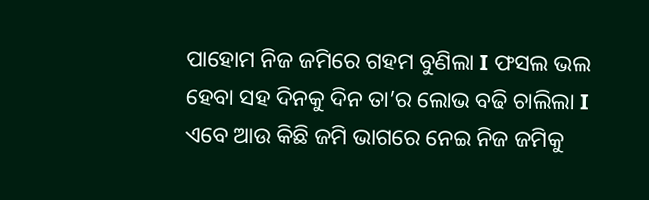ପାହୋମ ନିଜ ଜମିରେ ଗହମ ବୁଣିଲା I ଫସଲ ଭଲ ହେବା ସହ ଦିନକୁ ଦିନ ତା’ର ଲୋଭ ବଢି ଚାଲିଲା I ଏବେ ଆଉ କିଛି ଜମି ଭାଗରେ ନେଇ ନିଜ ଜମିକୁ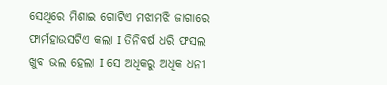ସେଥିରେ ମିଶାଇ ଗୋଟିଏ ମଝାମଝି ଜାଗାରେ ଫାର୍ମହାଉସଟିଏ କଲା I ତିନିବର୍ଷ ଧରି ଫସଲ ଖୁବ ଭଲ ହେଲା I ସେ ଅଧିକରୁ ଅଧିକ ଧନୀ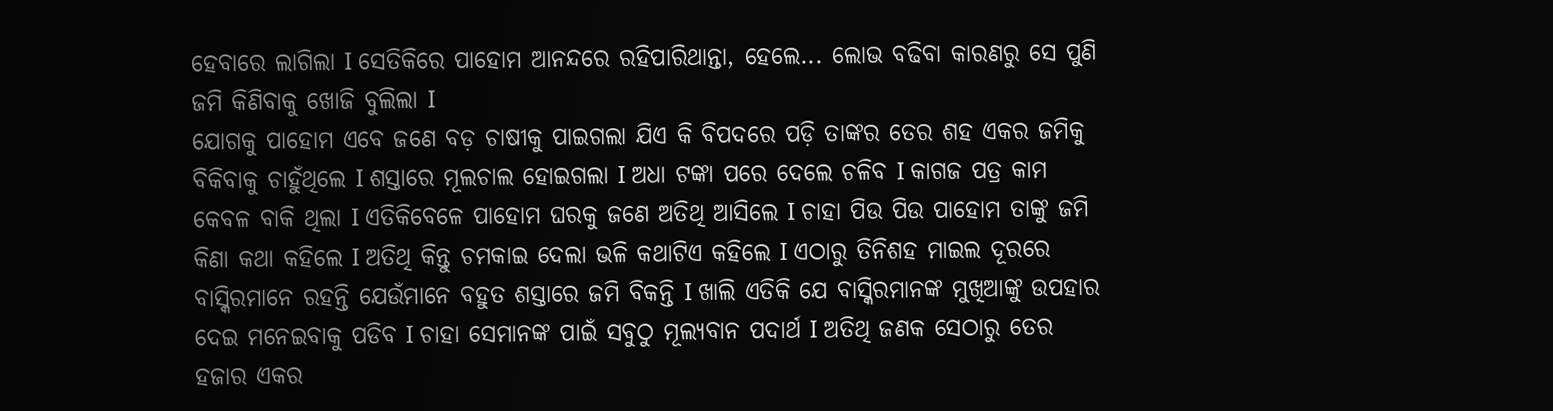ହେବାରେ ଲାଗିଲା I ସେତିକିରେ ପାହୋମ ଆନନ୍ଦରେ ରହିପାରିଥାନ୍ତା, ହେଲେ... ଲୋଭ ବଢିବା କାରଣରୁ ସେ ପୁଣି ଜମି କିଣିବାକୁ ଖୋଜି ବୁଲିଲା I
ଯୋଗକୁ ପାହୋମ ଏବେ ଜଣେ ବଡ଼ ଚାଷୀକୁ ପାଇଗଲା ଯିଏ କି ବିପଦରେ ପଡ଼ି ତାଙ୍କର ତେର ଶହ ଏକର ଜମିକୁ ବିକିବାକୁ ଚାହୁଁଥିଲେ I ଶସ୍ତାରେ ମୂଲଚାଲ ହୋଇଗଲା I ଅଧା ଟଙ୍କା ପରେ ଦେଲେ ଚଳିବ I କାଗଜ ପତ୍ର କାମ କେବଳ ବାକି ଥିଲା I ଏତିକିବେଳେ ପାହୋମ ଘରକୁ ଜଣେ ଅତିଥି ଆସିଲେ I ଚାହା ପିଉ ପିଉ ପାହୋମ ତାଙ୍କୁ ଜମି କିଣା କଥା କହିଲେ I ଅତିଥି କିନ୍ତୁ ଚମକାଇ ଦେଲା ଭଳି କଥାଟିଏ କହିଲେ I ଏଠାରୁ ତିନିଶହ ମାଇଲ ଦୂରରେ ବାସ୍କିରମାନେ ରହନ୍ତି ଯେଉଁମାନେ ବହୁତ ଶସ୍ତାରେ ଜମି ବିକନ୍ତି I ଖାଲି ଏତିକି ଯେ ବାସ୍କିରମାନଙ୍କ ମୁଖିଆଙ୍କୁ ଉପହାର ଦେଇ ମନେଇବାକୁ ପଡିବ I ଚାହା ସେମାନଙ୍କ ପାଇଁ ସବୁଠୁ ମୂଲ୍ୟବାନ ପଦାର୍ଥ I ଅତିଥି ଜଣକ ସେଠାରୁ ତେର ହଜାର ଏକର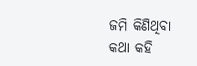ଜମି କିଣିଥିବା କଥା କହି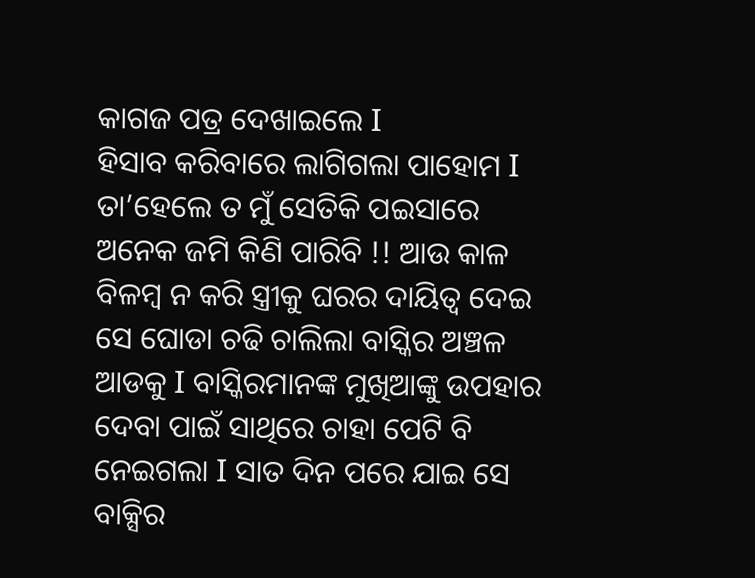କାଗଜ ପତ୍ର ଦେଖାଇଲେ I
ହିସାବ କରିବାରେ ଲାଗିଗଲା ପାହୋମ I ତା’ହେଲେ ତ ମୁଁ ସେତିକି ପଇସାରେ ଅନେକ ଜମି କିଣି ପାରିବି !! ଆଉ କାଳ ବିଳମ୍ବ ନ କରି ସ୍ତ୍ରୀକୁ ଘରର ଦାୟିତ୍ଵ ଦେଇ ସେ ଘୋଡା ଚଢି ଚାଲିଲା ବାସ୍କିର ଅଞ୍ଚଳ ଆଡକୁ I ବାସ୍କିରମାନଙ୍କ ମୁଖିଆଙ୍କୁ ଉପହାର ଦେବା ପାଇଁ ସାଥିରେ ଚାହା ପେଟି ବି ନେଇଗଲା I ସାତ ଦିନ ପରେ ଯାଇ ସେ ବାକ୍ସିର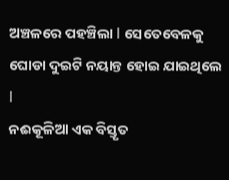ଅଞ୍ଚଳରେ ପହଞ୍ଚିଲା I ସେତେବେଳକୁ ଘୋଡା ଦୁଇଟି ନୟାନ୍ତ ହୋଇ ଯାଇଥିଲେ I
ନଈକୂଳିଆ ଏକ ବିସ୍ତୃତ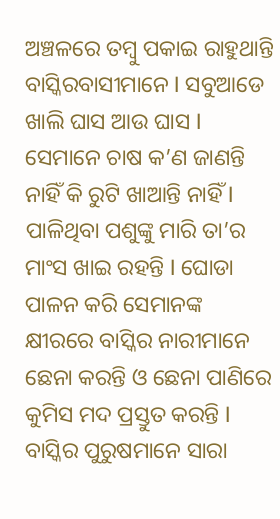ଅଞ୍ଚଳରେ ତମ୍ବୁ ପକାଇ ରାହୁଥାନ୍ତି ବାସ୍କିରବାସୀମାନେ I ସବୁଆଡେ ଖାଲି ଘାସ ଆଉ ଘାସ I ସେମାନେ ଚାଷ କ’ଣ ଜାଣନ୍ତି ନାହିଁ କି ରୁଟି ଖାଆନ୍ତି ନାହିଁ I ପାଳିଥିବା ପଶୁଙ୍କୁ ମାରି ତା’ର ମାଂସ ଖାଇ ରହନ୍ତି I ଘୋଡା ପାଳନ କରି ସେମାନଙ୍କ କ୍ଷୀରରେ ବାସ୍କିର ନାରୀମାନେ ଛେନା କରନ୍ତି ଓ ଛେନା ପାଣିରେ କୁମିସ ମଦ ପ୍ରସ୍ତୁତ କରନ୍ତି I ବାସ୍କିର ପୁରୁଷମାନେ ସାରା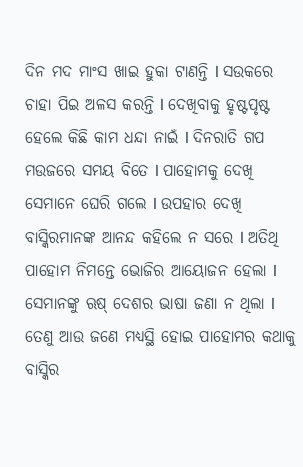ଦିନ ମଦ ମାଂସ ଖାଇ ହୁକା ଟାଣନ୍ତି I ସଉକରେ ଚାହା ପିଇ ଅଳସ କରନ୍ତି I ଦେଖିବାକୁ ହୃଷ୍ଟପୃଷ୍ଟ ହେଲେ କିଛି କାମ ଧନ୍ଦା ନାଇଁ I ଦିନରାତି ଗପ ମଉଜରେ ସମୟ ବିତେ I ପାହୋମକୁ ଦେଖି ସେମାନେ ଘେରି ଗଲେ I ଉପହାର ଦେଖି ବାସ୍କିରମାନଙ୍କ ଆନନ୍ଦ କହିଲେ ନ ସରେ I ଅତିଥି ପାହୋମ ନିମନ୍ତେ ଭୋଜିର ଆୟୋଜନ ହେଲା I ସେମାନଙ୍କୁ ଋଷ୍ ଦେଶର ଭାଷା ଜଣା ନ ଥିଲା I ତେଣୁ ଆଉ ଜଣେ ମଧ୍ୟସ୍ଥି ହୋଇ ପାହୋମର କଥାକୁ ବାସ୍କିର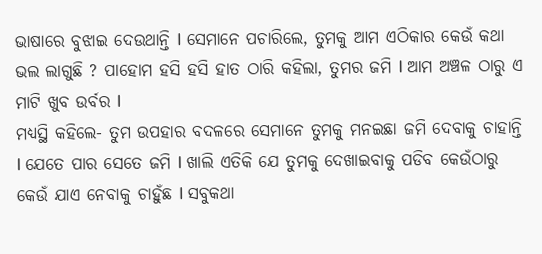ଭାଷାରେ ବୁଝାଇ ଦେଉଥାନ୍ତି I ସେମାନେ ପଚାରିଲେ, ତୁମକୁ ଆମ ଏଠିକାର କେଉଁ କଥା ଭଲ ଲାଗୁଛି ? ପାହୋମ ହସି ହସି ହାତ ଠାରି କହିଲା, ତୁମର ଜମି I ଆମ ଅଞ୍ଚଳ ଠାରୁ ଏ ମାଟି ଖୁବ ଉର୍ବର I
ମଧ୍ୟସ୍ଥି କହିଲେ- ତୁମ ଉପହାର ବଦଳରେ ସେମାନେ ତୁମକୁ ମନଇଛା ଜମି ଦେବାକୁ ଚାହାନ୍ତି I ଯେତେ ପାର ସେତେ ଜମି I ଖାଲି ଏତିକି ଯେ ତୁମକୁ ଦେଖାଇବାକୁ ପଡିବ କେଉଁଠାରୁ କେଉଁ ଯାଏ ନେବାକୁ ଚାହୁଁଛ I ସବୁକଥା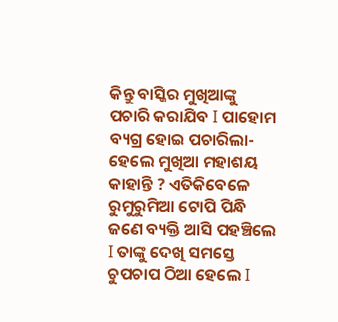କିନ୍ତୁ ବାସ୍କିର ମୁଖିଆଙ୍କୁ ପଚାରି କରାଯିବ I ପାହୋମ ବ୍ୟଗ୍ର ହୋଇ ପଚାରିଲା- ହେଲେ ମୁଖିଆ ମହାଶୟ କାହାନ୍ତି ? ଏତିକିବେଳେ ରୁମୁରୁମିଆ ଟୋପି ପିନ୍ଧି ଜଣେ ବ୍ୟକ୍ତି ଆସି ପହଞ୍ଚିଲେ I ତାଙ୍କୁ ଦେଖି ସମସ୍ତେ ଚୁପଚାପ ଠିଆ ହେଲେ I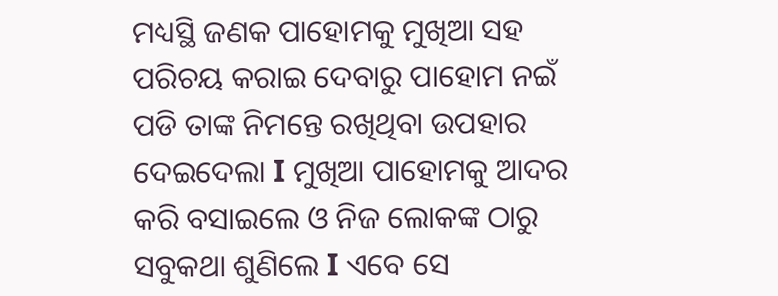ମଧ୍ୟସ୍ଥି ଜଣକ ପାହୋମକୁ ମୁଖିଆ ସହ ପରିଚୟ କରାଇ ଦେବାରୁ ପାହୋମ ନଇଁ ପଡି ତାଙ୍କ ନିମନ୍ତେ ରଖିଥିବା ଉପହାର ଦେଇଦେଲା I ମୁଖିଆ ପାହୋମକୁ ଆଦର କରି ବସାଇଲେ ଓ ନିଜ ଲୋକଙ୍କ ଠାରୁ ସବୁକଥା ଶୁଣିଲେ I ଏବେ ସେ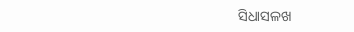ସିଧାସଳଖ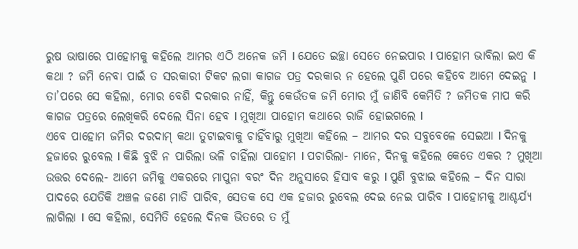ରୁଷ ଭାଷାରେ ପାହୋମକୁ କହିଲେ ଆମର ଏଠି ଅନେକ ଜମି I ଯେତେ ଇଚ୍ଛା ସେତେ ନେଇପାର I ପାହୋମ ଭାବିଲା ଇଏ କି କଥା ? ଜମି ନେବା ପାଇଁ ତ ସରକାରୀ ଟିକଟ ଲଗା କାଗଜ ପତ୍ର ଦରକାର ନ ହେଲେ ପୁଣି ପରେ କହିବେ ଆମେ ଦେଇନୁ I ତା’ପରେ ସେ କହିଲା, ମୋର ବେଶି ଦରକାର ନାହିଁ, କିନ୍ତୁ କେଉଁତକ ଜମି ମୋର ମୁଁ ଜାଣିବି କେମିତି ? ଜମିତକ ମାପ କରି କାଗଜ ପତ୍ରରେ ଲେଖିକରି ଦେଲେ ସିନା ହେବ I ମୁଖିଆ ପାହୋମ କଥାରେ ରାଜି ହୋଇଗଲେ I
ଏବେ ପାହୋମ ଜମିର ଦରଦାମ୍ କଥା ତୁଟାଇବାକୁ ଚାହିଁବାରୁ ମୁଖିଆ କହିଲେ – ଆମର ଦର ସବୁବେଳେ ସେଇଆ I ଦିନକୁ ହଜାରେ ରୁବେଲ I କିଛି ବୁଝି ନ ପାରିଲା ଭଳି ଚାହିଁଲା ପାହୋମ I ପଚାରିଲା- ମାନେ, ଦିନକୁ କହିଲେ କେତେ ଏକର ? ମୁଖିଆ ଉତ୍ତର ଦେଲେ- ଆମେ ଜମିକୁ ଏକରରେ ମାପୁନା ବରଂ ଦିନ ଅନୁସାରେ ହିସାବ କରୁ I ପୁଣି ବୁଝାଇ କହିଲେ – ଦିନ ସାରା ପାଦରେ ଯେତିକି ଅଞ୍ଚଳ ଜଣେ ମାଡି ପାରିବ, ସେତକ ସେ ଏକ ହଜାର ରୁବେଲ ଦେଇ ନେଇ ପାରିବ I ପାହୋମକୁ ଆଶ୍ଚର୍ଯ୍ୟ ଲାଗିଲା I ସେ କହିଲା, ସେମିତି ହେଲେ ଦିନକ ଭିତରେ ତ ମୁଁ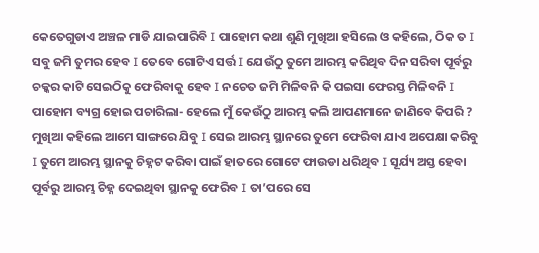କେତେଗୁଡାଏ ଅଞ୍ଚଳ ମାଡି ଯାଇପାରିବି I ପାହୋମ କଥା ଶୁଣି ମୁଖିଆ ହସିଲେ ଓ କହିଲେ, ଠିକ ତ I ସବୁ ଜମି ତୁମର ହେବ I ତେବେ ଗୋଟିଏ ସର୍ତ୍ତ I ଯେଉଁଠୁ ତୁମେ ଆରମ୍ଭ କରିଥିବ ଦିନ ସରିବା ପୂର୍ବରୁ ଚକ୍କର କାଟି ସେଇଠିକୁ ଫେରିବାକୁ ହେବ I ନଚେତ ଜମି ମିଳିବନି କି ପଇସା ଫେରସ୍ତ ମିଳିବନି I ପାହୋମ ବ୍ୟଗ୍ର ହୋଇ ପଚାରିଲା- ହେଲେ ମୁଁ କେଉଁଠୁ ଆରମ୍ଭ କଲି ଆପଣମାନେ ଜାଣିବେ କିପରି ? ମୁଖିଆ କହିଲେ ଆମେ ସାଙ୍ଗରେ ଯିବୁ I ସେଇ ଆରମ୍ଭ ସ୍ଥାନରେ ତୁମେ ଫେରିବା ଯାଏ ଅପେକ୍ଷା କରିବୁ I ତୁମେ ଆରମ୍ଭ ସ୍ଥାନକୁ ଚିହ୍ନଟ କରିବା ପାଇଁ ହାତରେ ଗୋଟେ ଫାଉଡା ଧରିଥିବ I ସୂର୍ଯ୍ୟ ଅସ୍ତ ହେବା ପୂର୍ବରୁ ଆରମ୍ଭ ଚିହ୍ନ ଦେଇଥିବା ସ୍ଥାନକୁ ଫେରିବ I ତା’ପରେ ସେ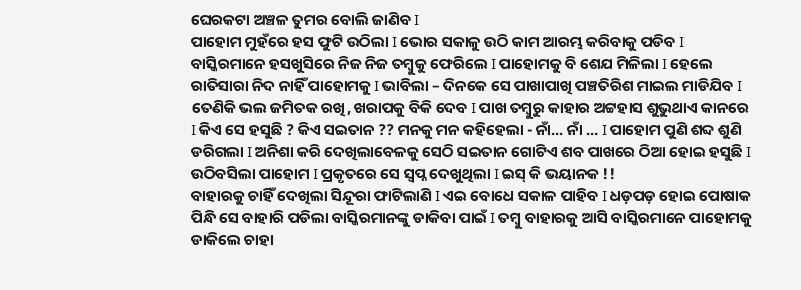ଘେରକଟା ଅଞ୍ଚଳ ତୁମର ବୋଲି ଜାଣିବ I
ପାହୋମ ମୁହଁରେ ହସ ଫୁଟି ଉଠିଲା I ଭୋର ସକାଳୁ ଉଠି କାମ ଆରମ୍ଭ କରିବାକୁ ପଡିବ I ବାସ୍କିରମାନେ ହସଖୁସିରେ ନିଜ ନିଜ ତମ୍ବୁକୁ ଫେରିଲେ I ପାହୋମକୁ ବି ଶେଯ ମିଳିଲା I ହେଲେ ରାତିସାରା ନିଦ ନାହିଁ ପାହୋମକୁ I ଭାବିଲା – ଦିନକେ ସେ ପାଖାପାଖି ପଞ୍ଚତିରିଶ ମାଇଲ ମାଡିଯିବ I ତେଣିକି ଭଲ ଜମିତକ ରଖି, ଖରାପକୁ ବିକି ଦେବ I ପାଖ ତମ୍ବୁରୁ କାହାର ଅଟ୍ଟହାସ ଶୁଭୁଥାଏ କାନରେ I କିଏ ସେ ହସୁଛି ? କିଏ ସଇତାନ ?? ମନକୁ ମନ କହିହେଲା - ନାଁ... ନାଁ ... I ପାହୋମ ପୁଣି ଶବ୍ଦ ଶୁଣି ଡରିଗଲା I ଅନିଶା କରି ଦେଖିଲାବେଳକୁ ସେଠି ସଇତାନ ଗୋଟିଏ ଶବ ପାଖରେ ଠିଆ ହୋଇ ହସୁଛି I ଉଠିବସିଲା ପାହୋମ I ପ୍ରକୃତରେ ସେ ସ୍ଵପ୍ନ ଦେଖୁଥିଲା I ଇସ୍ କି ଭୟାନକ !!
ବାହାରକୁ ଚାହିଁ ଦେଖିଲା ସିନ୍ଦୂରା ଫାଟିଲାଣି I ଏଇ ବୋଧେ ସକାଳ ପାହିବ I ଧଡ଼ପଡ଼ ହୋଇ ପୋଷାକ ପିନ୍ଧି ସେ ବାହାରି ପଡିଲା ବାସ୍କିରମାନଙ୍କୁ ଡାକିବା ପାଇଁ I ତମ୍ବୁ ବାହାରକୁ ଆସି ବାସ୍କିରମାନେ ପାହୋମକୁ ଡାକିଲେ ଚାହା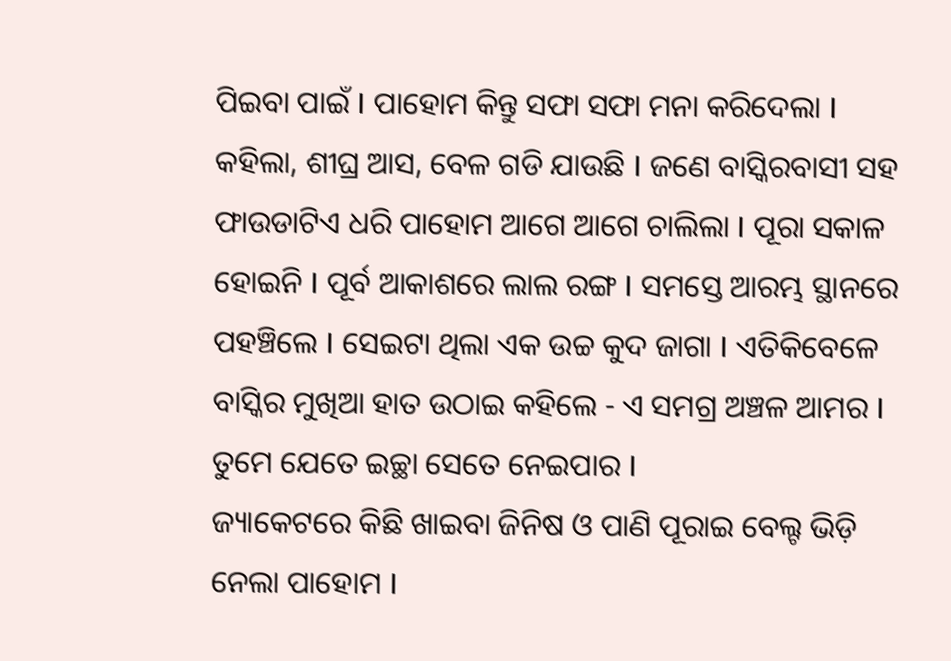ପିଇବା ପାଇଁ I ପାହୋମ କିନ୍ତୁ ସଫା ସଫା ମନା କରିଦେଲା I କହିଲା, ଶୀଘ୍ର ଆସ, ବେଳ ଗଡି ଯାଉଛି I ଜଣେ ବାସ୍କିରବାସୀ ସହ ଫାଉଡାଟିଏ ଧରି ପାହୋମ ଆଗେ ଆଗେ ଚାଲିଲା I ପୂରା ସକାଳ ହୋଇନି I ପୂର୍ବ ଆକାଶରେ ଲାଲ ରଙ୍ଗ I ସମସ୍ତେ ଆରମ୍ଭ ସ୍ଥାନରେ ପହଞ୍ଚିଲେ I ସେଇଟା ଥିଲା ଏକ ଉଚ୍ଚ କୁଦ ଜାଗା I ଏତିକିବେଳେ ବାସ୍କିର ମୁଖିଆ ହାତ ଉଠାଇ କହିଲେ - ଏ ସମଗ୍ର ଅଞ୍ଚଳ ଆମର I ତୁମେ ଯେତେ ଇଚ୍ଛା ସେତେ ନେଇପାର I
ଜ୍ୟାକେଟରେ କିଛି ଖାଇବା ଜିନିଷ ଓ ପାଣି ପୂରାଇ ବେଲ୍ଟ ଭିଡ଼ି ନେଲା ପାହୋମ I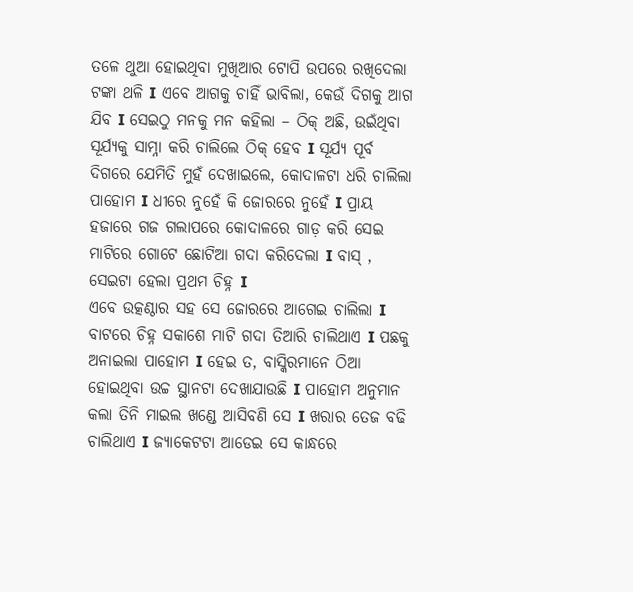ତଳେ ଥୁଆ ହୋଇଥିବା ମୁଖିଆର ଟୋପି ଉପରେ ରଖିଦେଲା ଟଙ୍କା ଥଳି I ଏବେ ଆଗକୁ ଚାହିଁ ଭାବିଲା, କେଉଁ ଦିଗକୁ ଆଗ ଯିବ I ସେଇଠୁ ମନକୁ ମନ କହିଲା – ଠିକ୍ ଅଛି, ଉଇଁଥିବା ସୂର୍ଯ୍ୟକୁ ସାମ୍ନା କରି ଚାଲିଲେ ଠିକ୍ ହେବ I ସୂର୍ଯ୍ୟ ପୂର୍ବ ଦିଗରେ ଯେମିତି ମୁହଁ ଦେଖାଇଲେ, କୋଦାଳଟା ଧରି ଚାଲିଲା ପାହୋମ I ଧୀରେ ନୁହେଁ କି ଜୋରରେ ନୁହେଁ I ପ୍ରାୟ ହଜାରେ ଗଜ ଗଲାପରେ କୋଦାଳରେ ଗାଡ଼ କରି ସେଇ ମାଟିରେ ଗୋଟେ ଛୋଟିଆ ଗଦା କରିଦେଲା I ବାସ୍ , ସେଇଟା ହେଲା ପ୍ରଥମ ଚିହ୍ନ I
ଏବେ ଉତ୍କଣ୍ଠାର ସହ ସେ ଜୋରରେ ଆଗେଇ ଚାଲିଲା I ବାଟରେ ଚିହ୍ନ ସକାଶେ ମାଟି ଗଦା ତିଆରି ଚାଲିଥାଏ I ପଛକୁ ଅନାଇଲା ପାହୋମ I ହେଇ ତ, ବାସ୍କିରମାନେ ଠିଆ ହୋଇଥିବା ଉଚ୍ଚ ସ୍ଥାନଟା ଦେଖାଯାଉଛି I ପାହୋମ ଅନୁମାନ କଲା ତିନି ମାଇଲ ଖଣ୍ଡେ ଆସିବଣି ସେ I ଖରାର ତେଜ ବଢି ଚାଲିଥାଏ I ଜ୍ୟାକେଟଟା ଆଡେଇ ସେ କାନ୍ଧରେ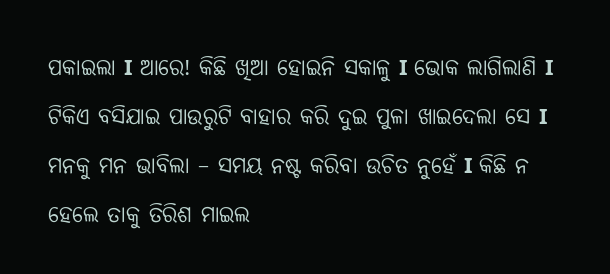ପକାଇଲା I ଆରେ! କିଛି ଖିଆ ହୋଇନି ସକାଳୁ I ଭୋକ ଲାଗିଲାଣି I ଟିକିଏ ବସିଯାଇ ପାଉରୁଟି ବାହାର କରି ଦୁଇ ପୁଳା ଖାଇଦେଲା ସେ I ମନକୁ ମନ ଭାବିଲା – ସମୟ ନଷ୍ଟ କରିବା ଉଚିତ ନୁହେଁ I କିଛି ନ ହେଲେ ତାକୁ ତିରିଶ ମାଇଲ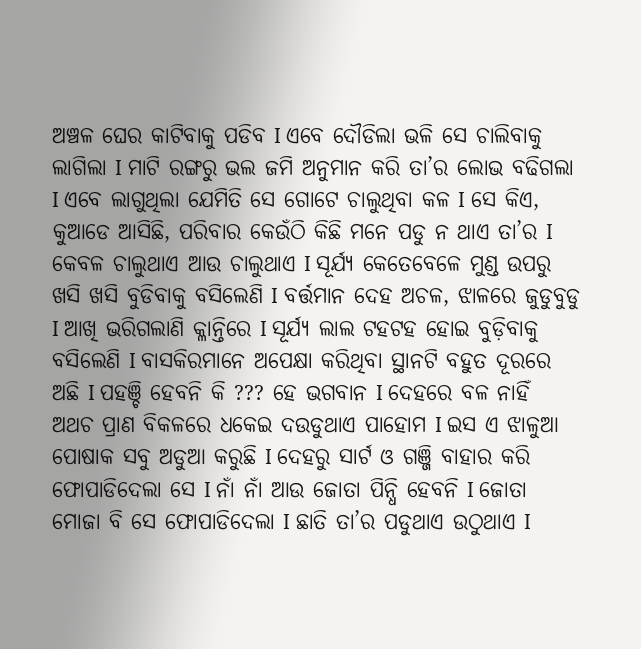ଅଞ୍ଚଳ ଘେର କାଟିବାକୁ ପଡିବ I ଏବେ ଦୌଡିଲା ଭଳି ସେ ଚାଲିବାକୁ ଲାଗିଲା I ମାଟି ରଙ୍ଗରୁ ଭଲ ଜମି ଅନୁମାନ କରି ତା’ର ଲୋଭ ବଢିଗଲା I ଏବେ ଲାଗୁଥିଲା ଯେମିତି ସେ ଗୋଟେ ଚାଲୁଥିବା କଳ I ସେ କିଏ, କୁଆଡେ ଆସିଛି, ପରିବାର କେଉଁଠି କିଛି ମନେ ପଡୁ ନ ଥାଏ ତା’ର I କେବଳ ଚାଲୁଥାଏ ଆଉ ଚାଲୁଥାଏ I ସୂର୍ଯ୍ୟ କେତେବେଳେ ମୁଣ୍ଡ ଉପରୁ ଖସି ଖସି ବୁଡିବାକୁ ବସିଲେଣି I ବର୍ତ୍ତମାନ ଦେହ ଅଚଳ, ଝାଳରେ ଜୁଡୁବୁଡୁ I ଆଖି ଭରିଗଲାଣି କ୍ଳାନ୍ତିରେ I ସୂର୍ଯ୍ୟ ଲାଲ ଟହଟହ ହୋଇ ବୁଡ଼ିବାକୁ ବସିଲେଣି I ବାସକିରମାନେ ଅପେକ୍ଷା କରିଥିବା ସ୍ଥାନଟି ବହୁତ ଦୂରରେ ଅଛି I ପହଞ୍ଚି ହେବନି କି ??? ହେ ଭଗବାନ I ଦେହରେ ବଳ ନାହିଁ ଅଥଚ ପ୍ରାଣ ବିକଳରେ ଧକେଇ ଦଉଡୁଥାଏ ପାହୋମ I ଇସ ଏ ଝାଳୁଆ ପୋଷାକ ସବୁ ଅଡୁଆ କରୁଛି I ଦେହରୁ ସାର୍ଟ ଓ ଗଞ୍ଜି ବାହାର କରି ଫୋପାଡିଦେଲା ସେ I ନାଁ ନାଁ ଆଉ ଜୋତା ପିନ୍ଧି ହେବନି I ଜୋତା ମୋଜା ବି ସେ ଫୋପାଡିଦେଲା I ଛାତି ତା’ର ପଡୁଥାଏ ଉଠୁଥାଏ I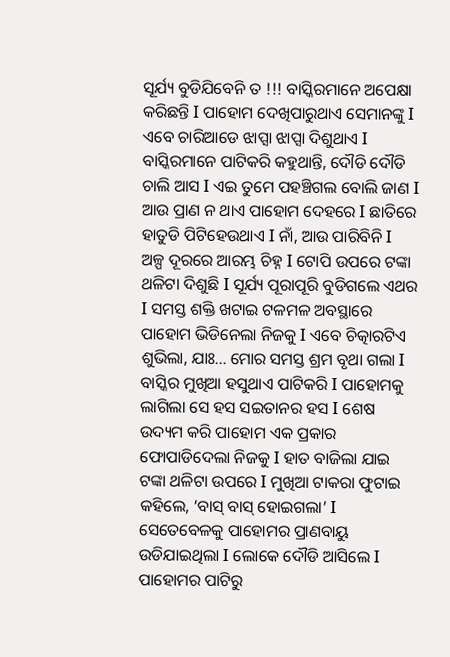ସୂର୍ଯ୍ୟ ବୁଡିଯିବେନି ତ !!! ବାସ୍କିରମାନେ ଅପେକ୍ଷା କରିଛନ୍ତି I ପାହୋମ ଦେଖିପାରୁଥାଏ ସେମାନଙ୍କୁ I ଏବେ ଚାରିଆଡେ ଝାପ୍ସା ଝାପ୍ସା ଦିଶୁଥାଏ I ବାସ୍କିରମାନେ ପାଟିକରି କହୁଥାନ୍ତି, ଦୌଡି ଦୌଡି ଚାଲି ଆସ I ଏଇ ତୁମେ ପହଞ୍ଚିଗଲ ବୋଲି ଜାଣ I ଆଉ ପ୍ରାଣ ନ ଥାଏ ପାହୋମ ଦେହରେ I ଛାତିରେ ହାତୁଡି ପିଟିହେଉଥାଏ I ନାଁ, ଆଉ ପାରିବିନି I
ଅଳ୍ପ ଦୂରରେ ଆରମ୍ଭ ଚିହ୍ନ I ଟୋପି ଉପରେ ଟଙ୍କା ଥଳିଟା ଦିଶୁଛି I ସୂର୍ଯ୍ୟ ପୂରାପୂରି ବୁଡିଗଲେ ଏଥର I ସମସ୍ତ ଶକ୍ତି ଖଟାଇ ଟଳମଳ ଅବସ୍ଥାରେ ପାହୋମ ଭିଡିନେଲା ନିଜକୁ I ଏବେ ଚିତ୍କାରଟିଏ ଶୁଭିଲା, ଯାଃ... ମୋର ସମସ୍ତ ଶ୍ରମ ବୃଥା ଗଲା I ବାସ୍କିର ମୁଖିଆ ହସୁଥାଏ ପାଟିକରି I ପାହୋମକୁ ଲାଗିଲା ସେ ହସ ସଇତାନର ହସ I ଶେଷ ଉଦ୍ୟମ କରି ପାହୋମ ଏକ ପ୍ରକାର ଫୋପାଡିଦେଲା ନିଜକୁ I ହାତ ବାଜିଲା ଯାଇ ଟଙ୍କା ଥଳିଟା ଉପରେ I ମୁଖିଆ ଟାକରା ଫୁଟାଇ କହିଲେ, ‘ବାସ୍ ବାସ୍ ହୋଇଗଲା’ I ସେତେବେଳକୁ ପାହୋମର ପ୍ରାଣବାୟୁ ଉଡିଯାଇଥିଲା I ଲୋକେ ଦୌଡି ଆସିଲେ I ପାହୋମର ପାଟିରୁ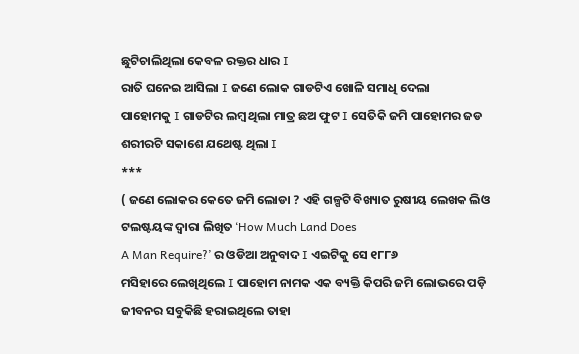ଛୁଟିଚାଲିଥିଲା କେବଳ ରକ୍ତର ଧାର I
ରାତି ଘନେଇ ଆସିଲା I ଜଣେ ଲୋକ ଗାଡଟିଏ ଖୋଳି ସମାଧି ଦେଲା
ପାହୋମକୁ I ଗାଡଟିର ଲମ୍ବ ଥିଲା ମାତ୍ର ଛଅ ଫୁଟ I ସେତିକି ଜମି ପାହୋମର ଜଡ ଶରୀରଟି ସକାଶେ ଯଥେଷ୍ଟ ଥିଲା I
***
( ଜଣେ ଲୋକର କେତେ ଜମି ଲୋଡା ? ଏହି ଗଳ୍ପଟି ବିଖ୍ୟାତ ରୁଷୀୟ ଲେଖକ ଲିଓ ଟଲଷ୍ଟୟଙ୍କ ଦ୍ଵାରା ଲିଖିତ ‘How Much Land Does
A Man Require?’ ର ଓଡିଆ ଅନୁବାଦ I ଏଇଟିକୁ ସେ ୧୮୮୬
ମସିହାରେ ଲେଖିଥିଲେ I ପାହୋମ ନାମକ ଏକ ବ୍ୟକ୍ତି କିପରି ଜମି ଲୋଭରେ ପଡ଼ି
ଜୀବନର ସବୁକିଛି ହରାଇଥିଲେ ତାହା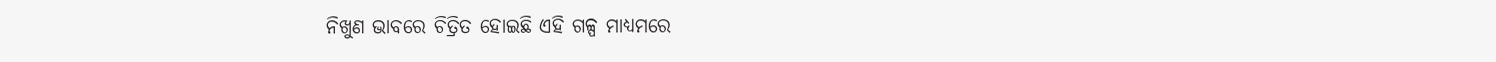ନିଖୁଣ ଭାବରେ ଚିତ୍ରିତ ହୋଇଛି ଏହି ଗଳ୍ପ ମାଧ୍ୟମରେ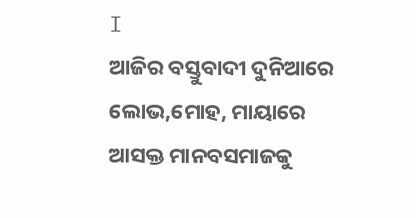I
ଆଜିର ବସ୍ତୁବାଦୀ ଦୁନିଆରେ ଲୋଭ,ମୋହ, ମାୟାରେ ଆସକ୍ତ ମାନବସମାଜକୁ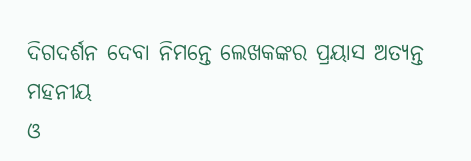ଦିଗଦର୍ଶନ ଦେବା ନିମନ୍ତେ ଲେଖକଙ୍କର ପ୍ରୟାସ ଅତ୍ୟନ୍ତ ମହନୀୟ
ଓ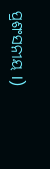ପ୍ରଶଂସନୀୟ I)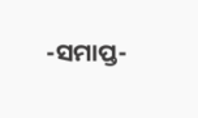-ସମାପ୍ତ-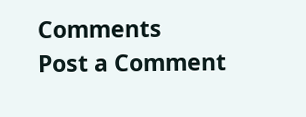Comments
Post a Comment